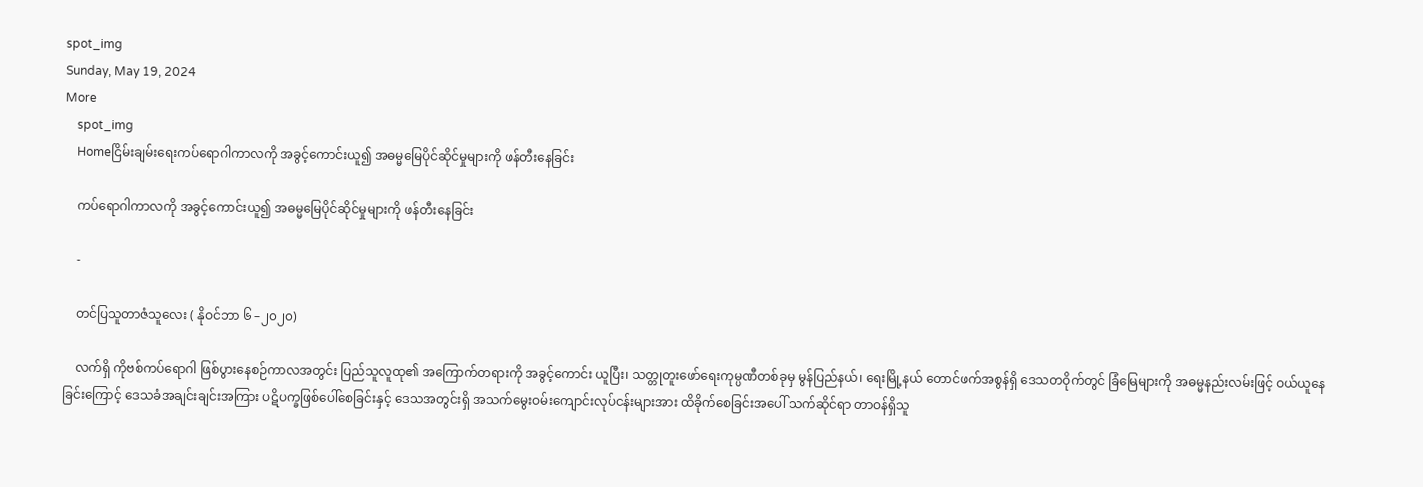spot_img
Sunday, May 19, 2024
More
    spot_img
    Homeငြိမ်းချမ်းရေးကပ်ရောဂါကာလကို အခွင့်ကောင်းယူ၍ အဓမ္မမြေပိုင်ဆိုင်မှုများကို ဖန်တီးနေခြင်း

    ကပ်ရောဂါကာလကို အခွင့်ကောင်းယူ၍ အဓမ္မမြေပိုင်ဆိုင်မှုများကို ဖန်တီးနေခြင်း

    -

    တင်ပြသူတာဇံသူလေး ( နိုဝင်ဘာ ၆ –၂၀၂၀)

    လက်ရှိ ကိုဗစ်ကပ်ရောဂါ ဖြစ်ပွားနေစဉ်ကာလအတွင်း ပြည်သူလူထု၏ အကြောက်တရားကို အခွင့်ကောင်း ယူပြီး၊ သတ္တုတူးဖော်ရေးကုမ္ပဏီတစ်ခုမှ မွန်ပြည်နယ်၊ ရေးမြို့နယ် တောင်ဖက်အစွန်ရှိ ဒေသတဝိုက်တွင် ခြံမြေများကို အဓမ္မနည်းလမ်းဖြင့် ဝယ်ယူနေခြင်းကြောင့် ဒေသခံအချင်းချင်းအကြား ပဋိပက္ခဖြစ်ပေါ်စေခြင်းနှင့် ဒေသအတွင်းရှိ အသက်မွေးဝမ်းကျောင်းလုပ်ငန်းများအား ထိခိုက်စေခြင်းအပေါ် သက်ဆိုင်ရာ တာဝန်ရှိသူ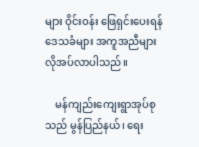များ ဝိုင်းဝန်း ဖြေရှင်းပေးရန် ဒေသခံများ အကူအညီများ လိုအပ်လာပါသည်။

    မန်ကျည်းကျေးရွာအုပ်စုသည် မွန်ပြည်နယ်၊ ရေး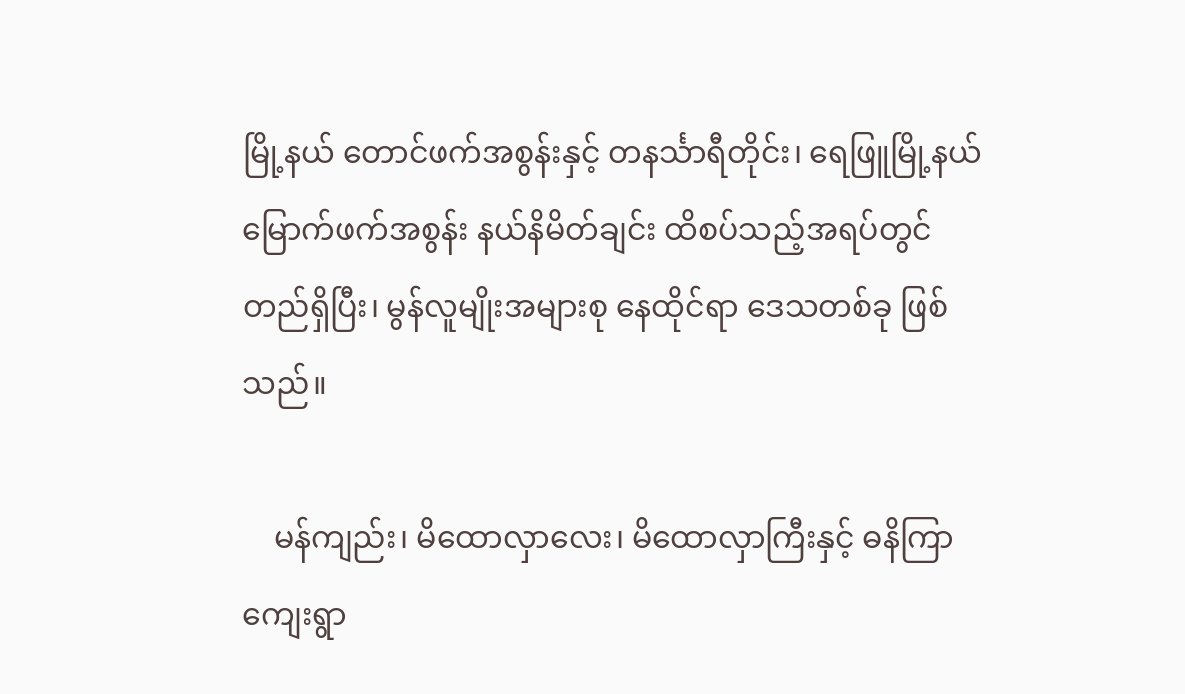မြို့နယ် တောင်ဖက်အစွန်းနှင့် တနင်္သာရီတိုင်း၊ ရေဖြူမြို့နယ် မြောက်ဖက်အစွန်း နယ်နိမိတ်ချင်း ထိစပ်သည့်အရပ်တွင် တည်ရှိပြီး၊ မွန်လူမျိုးအများစု နေထိုင်ရာ ဒေသတစ်ခု ဖြစ်သည်။

    မန်ကျည်း၊ မိထောလှာလေး၊ မိထောလှာကြီးနှင့် ဓနိကြာကျေးရွာ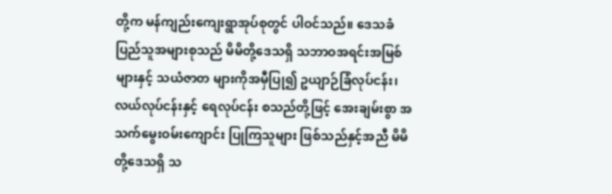တို့က မန်ကျည်းကျေးရွာအုပ်စုတွင် ပါဝင်သည်။ ဒေသခံပြည်သူအများစုသည် မိမိတို့ဒေသရှိ သဘာဝအရင်းအမြစ်များနှင့် သယံဇာတ များကိုအမှီပြု၍ ဥယျာဉ်ခြံလုပ်ငန်း၊ လယ်လုပ်ငန်းနှင့် ရေလုပ်ငန်း စသည်တို့ဖြင့် အေးချမ်းစွာ အသက်မွေးဝမ်းကျောင်း ပြုကြသူများ ဖြစ်သည်နှင့်အညီ မိမိတို့ဒေသရှိ သ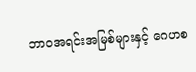ဘာဝအရင်းအမြစ်များနှင့် ဂေဟစ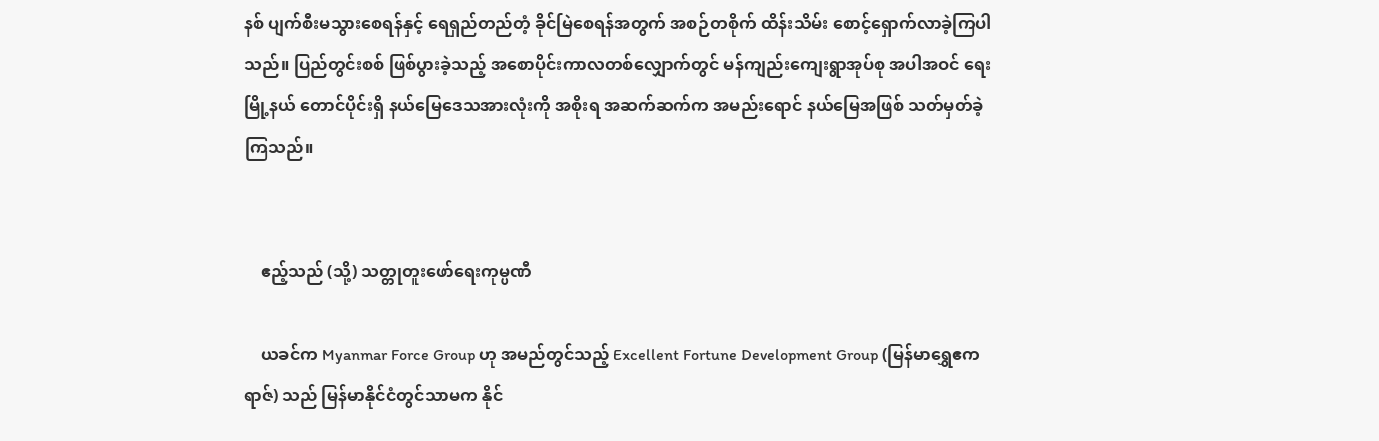နစ် ပျက်စီးမသွားစေရန်နှင့် ရေရှည်တည်တံ့ ခိုင်မြဲစေရန်အတွက် အစဉ်တစိုက် ထိန်းသိမ်း စောင့်ရှောက်လာခဲ့ကြပါသည်။ ပြည်တွင်းစစ် ဖြစ်ပွားခဲ့သည့် အစောပိုင်းကာလတစ်လျှောက်တွင် မန်ကျည်းကျေးရွာအုပ်စု အပါအဝင် ရေးမြို့နယ် တောင်ပိုင်းရှိ နယ်မြေဒေသအားလုံးကို အစိုးရ အဆက်ဆက်က အမည်းရောင် နယ်မြေအဖြစ် သတ်မှတ်ခဲ့ကြသည်။


    ဧည့်သည် (သို့) သတ္တုတူးဖော်ရေးကုမ္ပဏီ

    ယခင်က Myanmar Force Group ဟု အမည်တွင်သည့် Excellent Fortune Development Group (မြန်မာရွှေဧကရာဇ်) သည် မြန်မာနိုင်ငံတွင်သာမက နိုင်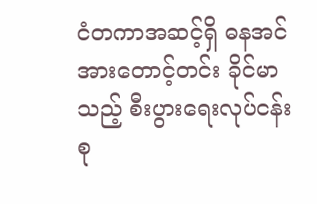ငံတကာအဆင့်ရှိ ဓနအင်အားတောင့်တင်း ခိုင်မာသည့် စီးပွားရေးလုပ်ငန်းစု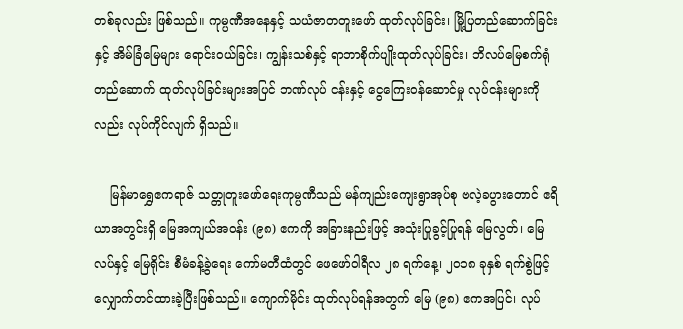တစ်ခုလည်း ဖြစ်သည်။ ကုမ္ပဏီအနေနှင့် သယံဇာတတူးဖော် ထုတ်လုပ်ခြင်း၊ မြို့ပြတည်ဆောက်ခြင်းနှင့် အိမ်ခြံမြေများ ရောင်းဝယ်ခြင်း၊ ကျွန်းသစ်နှင့် ရာဘာစိုက်ပျိုးထုတ်လုပ်ခြင်း၊ ဘိလပ်မြေစက်ရုံ တည်ဆောက် ထုတ်လုပ်ခြင်းများအပြင် ဘဏ်လုပ် ငန်းနှင့် ငွေကြေးဝန်ဆောင်မှု လုပ်ငန်းများကိုလည်း လုပ်ကိုင်လျက် ရှိသည်။

    မြန်မာရွှေဧကရာဇ် သတ္တုတူးဖော်ရေးကုမ္ပဏီသည် မန်ကျည်းကျေးရွာအုပ်စု ဗလဲ့ခပွားတောင် ဧရိယာအတွင်းရှိ မြေအကျယ်အဝန်း (၉၈) ဧကကို အခြားနည်းဖြင့် အသုံးပြုခွင့်ပြုရန် မြေလွတ်၊ မြေလပ်နှင့် မြေရိုင်း စီမံခန့်ခွဲရေး ကော်မတီထံတွင် ဖေဖော်ဝါရီလ ၂၈ ရက်နေ့၊ ၂၀၁၈ ခုနှစ် ရက်စွဲဖြင့် လျှောက်တင်ထားခဲ့ပြီးဖြစ်သည်။ ကျောက်မိုင်း ထုတ်လုပ်ရန်အတွက် မြေ (၉၈) ဧကအပြင်၊ လုပ်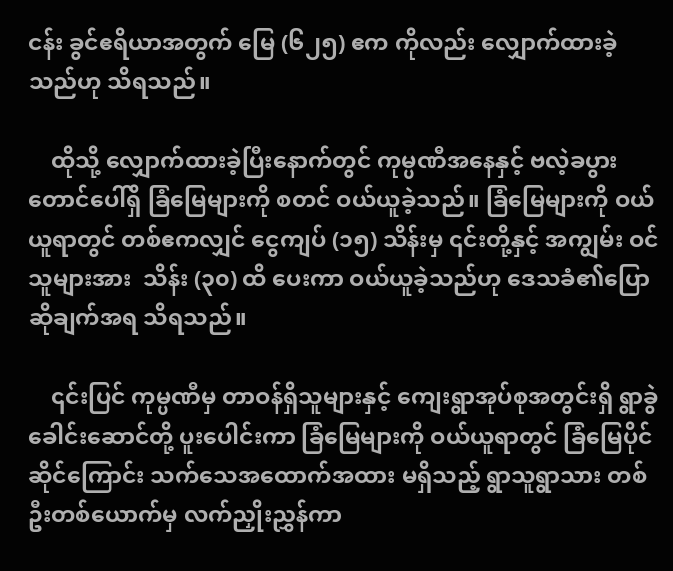ငန်း ခွင်ဧရိယာအတွက် မြေ (၆၂၅) ဧက ကိုလည်း လျှောက်ထားခဲ့သည်ဟု သိရသည်။

    ထိုသို့ လျှောက်ထားခဲ့ပြီးနောက်တွင် ကုမ္ပဏီအနေနှင့် ဗလဲ့ခပွားတောင်ပေါ်ရှိ ခြံမြေများကို စတင် ဝယ်ယူခဲ့သည်။ ခြံမြေများကို ဝယ်ယူရာတွင် တစ်ဧကလျှင် ငွေကျပ် (၁၅) သိန်းမှ ၎င်းတို့နှင့် အကျွမ်း ဝင်သူများအား  သိန်း (၃၀) ထိ ပေးကာ ဝယ်ယူခဲ့သည်ဟု ဒေသခံ၏ပြောဆိုချက်အရ သိရသည်။

    ၎င်းပြင် ကုမ္ပဏီမှ တာဝန်ရှိသူများနှင့် ကျေးရွာအုပ်စုအတွင်းရှိ ရွာခွဲခေါင်းဆောင်တို့ ပူးပေါင်းကာ ခြံမြေများကို ဝယ်ယူရာတွင် ခြံမြေပိုင်ဆိုင်ကြောင်း သက်သေအထောက်အထား မရှိသည့် ရွာသူရွာသား တစ်ဦးတစ်ယောက်မှ လက်ညှိုးညွှန်ကာ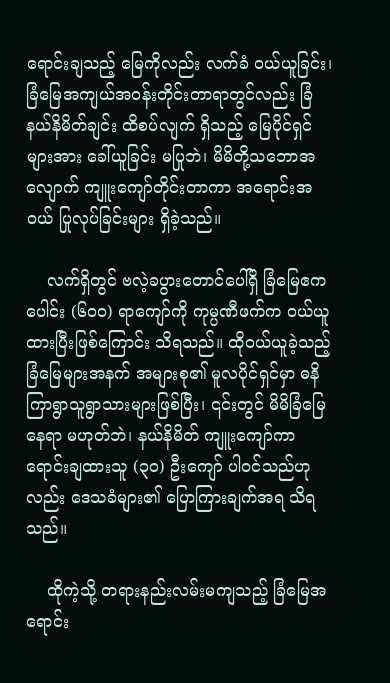ရောင်းချသည့် မြေကိုလည်း လက်ခံ ဝယ်ယူခြင်း၊ ခြံမြေအကျယ်အဝန်းတိုင်းတာရာတွင်လည်း ခြံနယ်နိမိတ်ချင်း ထိစပ်လျက် ရှိသည့် မြေပိုင်ရှင်များအား ခေါ်ယူခြင်း မပြုဘဲ၊ မိမိတို့သဘောအလျောက် ကျူးကျော်တိုင်းတာကာ အရောင်းအဝယ် ပြုလုပ်ခြင်းများ ရှိခဲ့သည်။

    လက်ရှိတွင် ဗလဲ့ခပွားတောင်ပေါ်ရှိ ခြံမြေဧကပေါင်း (၆၀ဝ) ရာကျော်ကို ကုမ္ပဏီဖက်က ဝယ်ယူထားပြီးဖြစ်ကြောင်း သိရသည်။ ထိုဝယ်ယူခဲ့သည့် ခြံမြေများအနက် အများစု၏ မူလပိုင်ရှင်မှာ ဓနိကြာရွာသူရွာသားများဖြစ်ပြီး၊ ၎င်းတွင် မိမိခြံမြေနေရာ မဟုတ်ဘဲ၊ နယ်နိမိတ် ကျူးကျော်ကာ ရောင်းချထားသူ (၃၀) ဦးကျော် ပါဝင်သည်ဟုလည်း ဒေသခံများ၏ ပြောကြားချက်အရ သိရသည်။

    ထိုကဲ့သို့ တရားနည်းလမ်းမကျသည့် ခြံမြေအရောင်း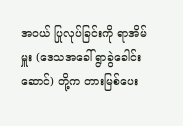အဝယ် ပြုလုပ်ခြင်းကို ရာအိမ်မှူး (ဒေသအခေါ် ရွာခွဲခေါင်းဆောင်) တို့က တားမြစ်ပေး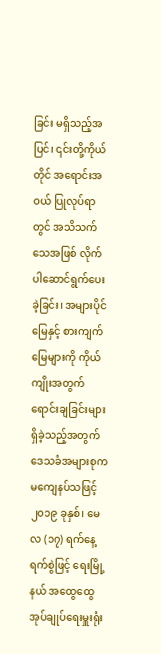ခြင်း မရှိသည့်အပြင်၊ ၎င်းတို့ကိုယ်တိုင် အရောင်းအဝယ် ပြုလုပ်ရာတွင် အသိသက်သေအဖြစ် လိုက်ပါဆောင်ရွက်ပေးခဲ့ခြင်း၊ အများပိုင်မြေနှင့် စားကျက် မြေများကို ကိုယ်ကျိုးအတွက် ရောင်းချခြင်းများ ရှိခဲ့သည့်အတွက် ဒေသခံအများစုက မကျေနပ်သဖြင့် ၂၀၁၉ ခုနှစ်၊ မေလ (၁၇) ရက်နေ့ ရက်စွဲဖြင့် ရေးမြို့နယ် အထွေထွေ အုပ်ချုပ်ရေးမှူးရုံး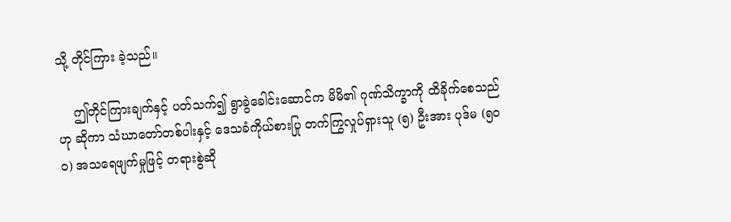သို့ တိုင်ကြား ခဲ့သည်။

    ဤတိုင်ကြားချက်နှင့် ပတ်သက်၍ ရွာခွဲခေါင်းဆောင်က မိမိ၏ ဂုဏ်သိက္ခာကို ထိခိုက်စေသည်ဟု ဆိုကာ သံဃာတော်တစ်ပါးနှင့် ဒေသခံကိုယ်စားပြု တက်ကြွလှုပ်ရှားသူ (၅) ဦးအား ပုဒ်မ (၅၀ဝ) အသရေဖျက်မှုဖြင့် တရားစွဲဆို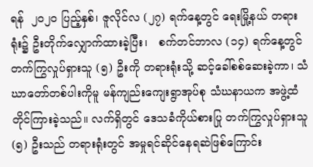ရန်  ၂၀၂၀ ပြည့်နှစ်၊ ဇူလိုင်လ (၂၇) ရက်နေ့တွင် ရေးမြို့နယ် တရားရုံး၌ ဦးတိုက်လျှောက်ထားခဲ့ပြီး၊   စက်တင်ဘာလ (၁၄) ရက်နေ့တွင် တက်ကြွလှုပ်ရှားသူ (၅) ဦးကို တရားရုံးသို့ ဆင့်ခေါ်စစ်ဆေးခဲ့ကာ၊ သံဃာတော်တစ်ပါးကိုမူ မန်ကျည်းကျေးရွာအုပ်စု သံဃနာယက အဖွဲ့ထံ တိုင်ကြားခဲ့သည်။ လက်ရှိတွင် ဒေသခံကိုယ်စားပြု တက်ကြွလှုပ်ရှားသူ (၅) ဦးသည် တရားရုံးတွင် အမှုရင်ဆိုင်နေရဆဲဖြစ်ကြောင်း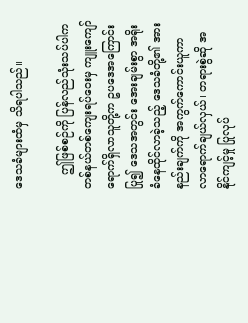ဒေသခံများထံမှ သိရပါသည်။

    ဤဖြစ်စဉ်ကို ပြန်လည်သုံးသပ်ပါက တစ်နယ်တစ်ကျေးရပ်ဝေးမှ ကျူးကျော်ရောက်ရှိလာသူတို့က ဥပဒေအကြောင်းပြု၍ ဒေသအတွင်း အေးချမ်းစွာ အရိုးခံနေထိုင်လာခဲ့သည့် ဒေသခံတို့၏ အားနည်းချက်ကို အကွက်ကောင်းယူကာ လာရောက်ချယ်လှယ်၊ တရားစွဲဆို အနိုင်ကျင့်မှု ပြုလုပ်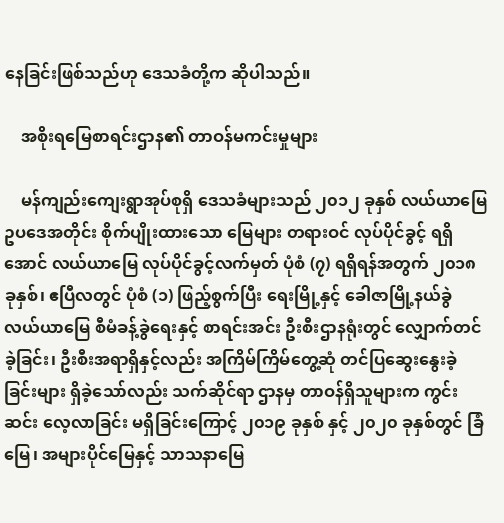နေခြင်းဖြစ်သည်ဟု ဒေသခံတို့က ဆိုပါသည်။

    အစိုးရမြေစာရင်းဌာန၏ တာဝန်မကင်းမှုများ

    မန်ကျည်းကျေးရွာအုပ်စုရှိ ဒေသခံများသည် ၂၀၁၂ ခုနှစ် လယ်ယာမြေဥပဒေအတိုင်း စိုက်ပျိုးထားသော မြေများ တရားဝင် လုပ်ပိုင်ခွင့် ရရှိအောင် လယ်ယာမြေ လုပ်ပိုင်ခွင့်လက်မှတ် ပုံစံ (၇) ရရှိရန်အတွက် ၂၀၁၈ ခုနှစ်၊ ဧပြီလတွင် ပုံစံ (၁) ဖြည့်စွက်ပြီး ရေးမြို့နှင့် ခေါဇာမြို့နယ်ခွဲ လယ်ယာမြေ စီမံခန့်ခွဲရေးနှင့် စာရင်းအင်း ဦးစီးဌာနရုံးတွင် လျှောက်တင်ခဲ့ခြင်း၊ ဦးစီးအရာရှိနှင့်လည်း အကြိမ်ကြိမ်တွေ့ဆုံ တင်ပြဆွေးနွေးခဲ့ခြင်းများ ရှိခဲ့သော်လည်း သက်ဆိုင်ရာ ဌာနမှ တာဝန်ရှိသူများက ကွင်းဆင်း လေ့လာခြင်း မရှိခြင်းကြောင့် ၂၀၁၉ ခုနှစ် နှင့် ၂၀၂၀ ခုနှစ်တွင် ခြံမြေ၊ အများပိုင်မြေနှင့် သာသနာမြေ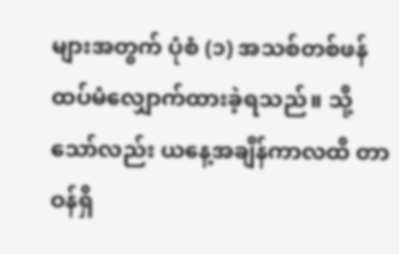များအတွက် ပုံစံ (၁) အသစ်တစ်ဖန် ထပ်မံလျှောက်ထားခဲ့ရသည်။ သို့သော်လည်း ယနေ့အချိန်ကာလထိ တာဝန်ရှိ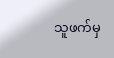သူဖက်မှ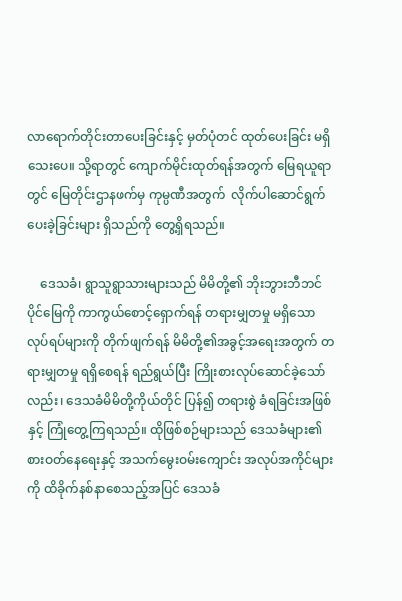လာရောက်တိုင်းတာပေးခြင်းနှင့် မှတ်ပုံတင် ထုတ်ပေးခြင်း မရှိသေးပေ။ သို့ရာတွင် ကျောက်မိုင်းထုတ်ရန်အတွက် မြေရယူရာတွင် မြေတိုင်းဌာနဖက်မှ ကုမ္ပဏီအတွက်  လိုက်ပါဆောင်ရွက်ပေးခဲ့ခြင်းများ ရှိသည်ကို တွေ့ရှိရသည်။

    ဒေသခံ၊ ရွာသူရွာသားများသည် မိမိတို့၏ ဘိုးဘွားဘီဘင်ပိုင်မြေကို ကာကွယ်စောင့်ရှောက်ရန် တရားမျှတမှု မရှိသော လုပ်ရပ်များကို တိုက်ဖျက်ရန် မိမိတို့၏အခွင့်အရေးအတွက် တရားမျှတမှု ရရှိစေရန် ရည်ရွယ်ပြီး ကြိုးစားလုပ်ဆောင်ခဲ့သော်လည်း၊ ဒေသခံမိမိတို့ကိုယ်တိုင် ပြန်၍ တရားစွဲ ခံရခြင်းအဖြစ်နှင့် ကြုံတွေ့ကြရသည်။ ထိုဖြစ်စဉ်များသည် ဒေသခံများ၏ စားဝတ်နေရေးနှင့် အသက်မွေးဝမ်းကျောင်း အလုပ်အကိုင်များကို ထိခိုက်နစ်နာစေသည့်အပြင် ဒေသခံ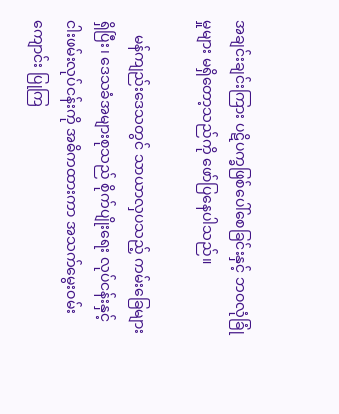အချင်းချင်းကြား ပဋိပက္ခဖြစ်ပေါ်စေခြင်းနှင့် ဘဝလုံခြုံမှုများ မရှိတော့သည်ကို ဖော်ပြနေပါသည်။

    မန်ကျည်းဒေသတွင် သာယာလှပသည့် ကမ်းခြေများ ရှိပြီး၊ ဒေသခံအများစုသည် စိုက်ပျိုးရေး လုပ်ငန်းနှင့် ငါးဖမ်းလုပ်ငန်းကို အဓိကထားကာ အသက်မွေးဝမ်းကျောင်း ပြုကြ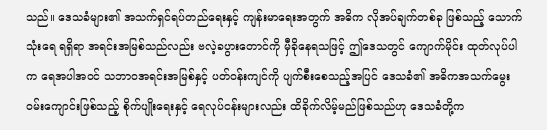သည်။ ဒေသခံများ၏ အသက်ရှင်ရပ်တည်ရေးနှင့် ကျန်းမာရေးအတွက် အဓိက လိုအပ်ချက်တစ်ခု ဖြစ်သည့် သောက်သုံးရေ ရရှိရာ အရင်းအမြစ်သည်လည်း ဗလဲ့ခပွားတောင်ကို မှီခိုနေရသဖြင့် ဤဒေသတွင် ကျောက်မိုင်း ထုတ်လုပ်ပါက ရေအပါအဝင် သဘာဝအရင်းအမြစ်နှင့် ပတ်ဝန်းကျင်ကို ပျက်စီးစေသည့်အပြင် ဒေသခံ၏ အဓိကအသက်မွေးဝမ်းကျောင်းဖြစ်သည့် စိုက်ပျိုးရေးနှင့် ရေလုပ်ငန်းများလည်း ထိခိုက်လိမ့်မည်ဖြစ်သည်ဟု ဒေသခံတို့က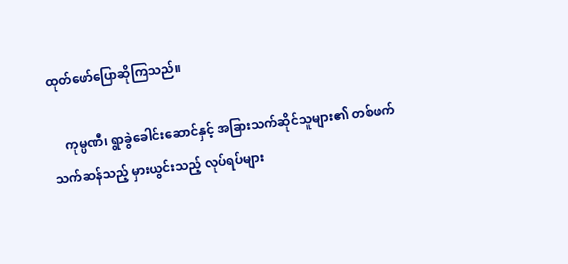ထုတ်ဖော်ပြောဆိုကြသည်။

    ကုမ္ပဏီ၊ ရွာခွဲခေါင်းဆောင်နှင့် အခြားသက်ဆိုင်သူများ၏ တစ်ဖက်သက်ဆန်သည့် မှားယွင်းသည့် လုပ်ရပ်များ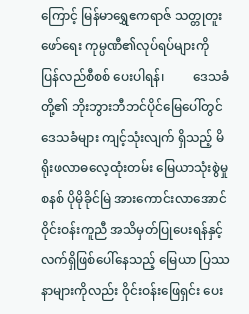ကြောင့် မြန်မာရွှေဧကရာဇ် သတ္တုတူးဖော်ရေး ကုမ္ပဏီ၏လုပ်ရပ်များကို ပြန်လည်စီစစ် ပေးပါရန်၊         ဒေသခံတို့၏ ဘိုးဘွားဘီဘင်ပိုင်မြေပေါ်တွင် ဒေသခံများ ကျင့်သုံးလျက် ရှိသည့် မိရိုးဖလာဓလေ့ထုံးတမ်း မြေယာသုံးစွဲမှုစနစ် ပိုမိုခိုင်မြဲ အားကောင်းလာအောင် ဝိုင်းဝန်းကူညီ အသိမှတ်ပြုပေးရန်နှင့် လက်ရှိဖြစ်ပေါ်နေသည့် မြေယာ ပြဿနာများကိုလည်း ဝိုင်းဝန်းဖြေရှင်း ပေး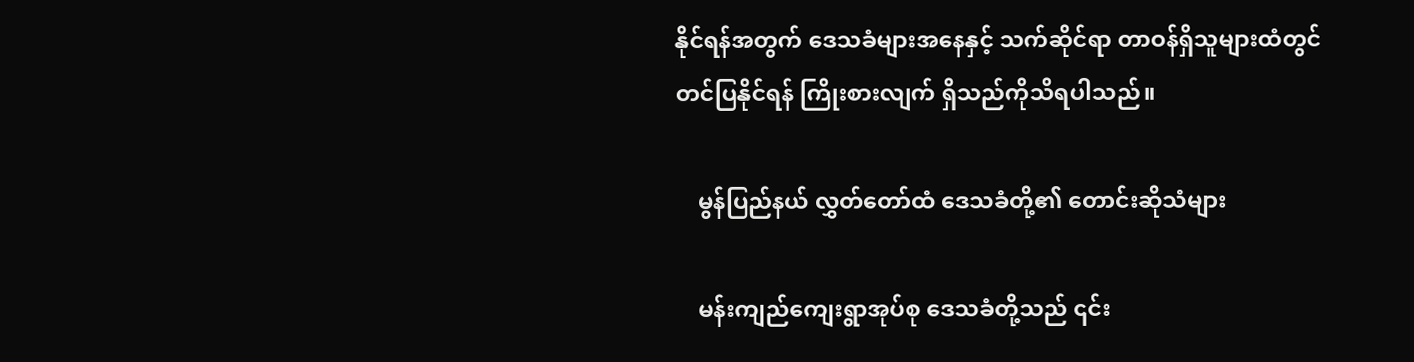နိုင်ရန်အတွက် ဒေသခံများအနေနှင့် သက်ဆိုင်ရာ တာဝန်ရှိသူများထံတွင် တင်ပြနိုင်ရန် ကြိုးစားလျက် ရှိသည်ကိုသိရပါသည်။

    မွန်ပြည်နယ် လွှတ်တော်ထံ ဒေသခံတို့၏ တောင်းဆိုသံများ

    မန်းကျည်ကျေးရွာအုပ်စု ဒေသခံတို့သည် ၎င်း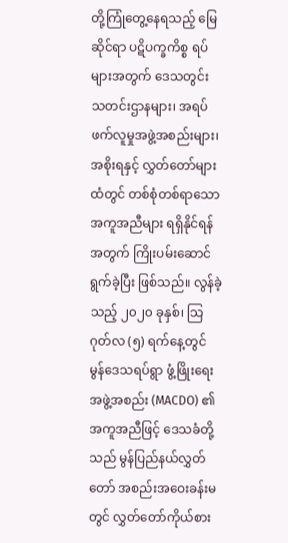တို့ကြုံတွေ့နေရသည့် မြေဆိုင်ရာ ပဋိပက္ခကိစ္စ ရပ်များအတွက် ဒေသတွင်း သတင်းဌာနများ၊ အရပ်ဖက်လူမှုအဖွဲ့အစည်းများ၊ အစိုးရနှင့် လွှတ်တော်များထံတွင် တစ်စုံတစ်ရာသော အကူအညီများ ရရှိနိုင်ရန်အတွက် ကြိုးပမ်းဆောင်ရွက်ခဲ့ပြီး ဖြစ်သည်။ လွန်ခဲ့သည့် ၂၀၂၀ ခုနှစ်၊ သြဂုတ်လ (၅) ရက်နေ့တွင် မွန်ဒေသရပ်ရွာ ဖွံ့ဖြိုးရေးအဖွဲ့အစည်း (MACDO) ၏ အကူအညီဖြင့် ဒေသခံတို့သည် မွန်ပြည်နယ်လွှတ်တော် အစည်းအဝေးခန်းမတွင် လွှတ်တော်ကိုယ်စား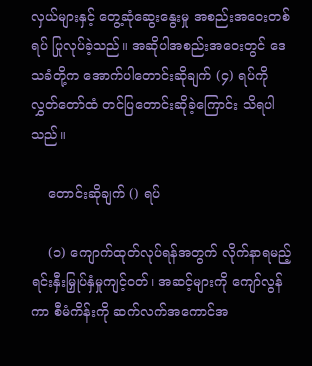လှယ်များနှင့် တွေ့ဆုံဆွေးနွေးမှု အစည်းအဝေးတစ်ရပ် ပြုလုပ်ခဲ့သည်။ အဆိုပါအစည်းအဝေးတွင် ဒေသခံတို့က အောက်ပါတောင်းဆိုချက် (၄) ရပ်ကို လွှတ်တော်ထံ တင်ပြတောင်းဆိုခဲ့ကြောင်း သိရပါသည်။

    တောင်းဆိုချက် () ရပ်

    (၁) ကျောက်ထုတ်လုပ်ရန်အတွက် လိုက်နာရမည့် ရင်းနှီးမြှုပ်နှံမှုကျင့်ဝတ်၊ အဆင့်များကို ကျော်လွန်ကာ စီမံကိန်းကို ဆက်လက်အကောင်အ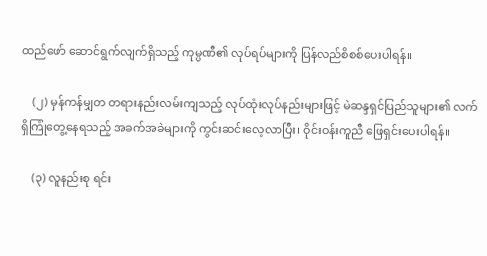ထည်ဖော် ဆောင်ရွက်လျက်ရှိသည့် ကုမ္ပဏီ၏ လုပ်ရပ်များကို ပြန်လည်စိစစ်ပေးပါရန်။

    (၂) မှန်ကန်မျှတ တရားနည်းလမ်းကျသည့် လုပ်ထုံးလုပ်နည်းများဖြင့် မဲဆန္ဒရှင်ပြည်သူများ၏ လက်ရှိကြုံတွေ့နေရသည့် အခက်အခဲများကို ကွင်းဆင်းလေ့လာပြီး၊ ဝိုင်းဝန်းကူညီ ဖြေရှင်းပေးပါရန်။

    (၃) လူနည်းစု ရင်း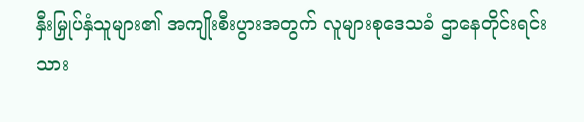နှီးမြှုပ်နှံသူများ၏ အကျိုးစီးပွားအတွက် လူများစုဒေသခံ ဌာနေတိုင်းရင်းသား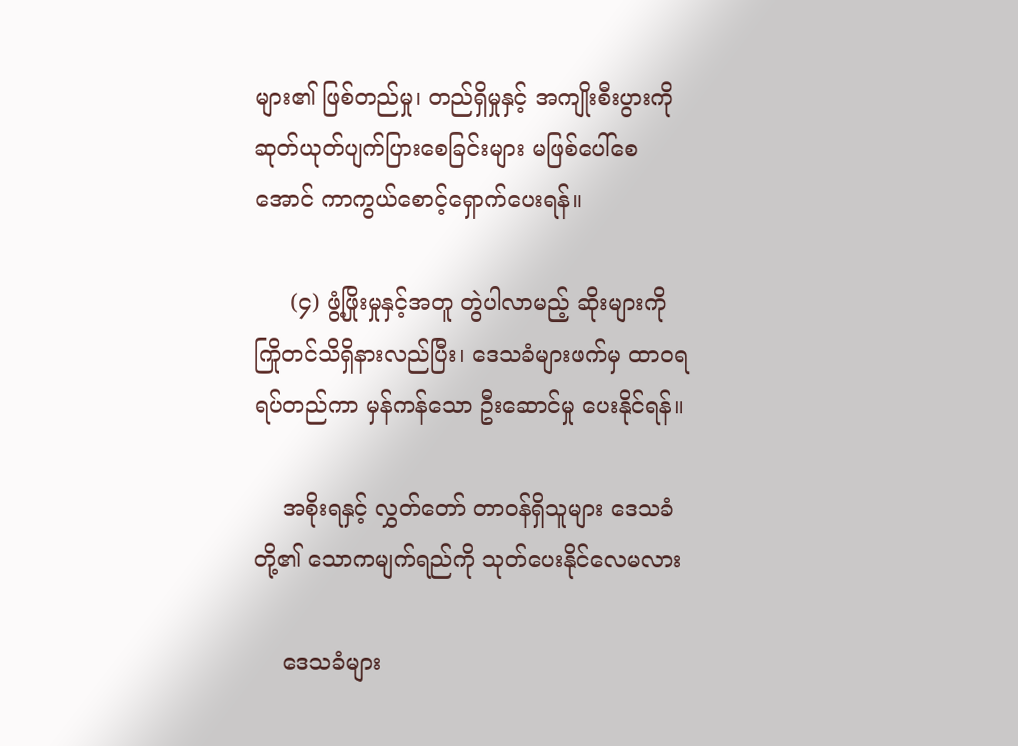များ၏ ဖြစ်တည်မှု၊ တည်ရှိမှုနှင့် အကျိုးစီးပွားကို ဆုတ်ယုတ်ပျက်ပြားစေခြင်းများ မဖြစ်ပေါ်စေအောင် ကာကွယ်စောင့်ရှောက်ပေးရန်။

     (၄) ဖွံ့ဖြိုးမှုနှင့်အတူ တွဲပါလာမည့် ဆိုးများကို ကြိုတင်သိရှိနားလည်ပြီး၊ ဒေသခံများဖက်မှ ထာဝရ ရပ်တည်ကာ မှန်ကန်သော ဦးဆောင်မှု ပေးနိုင်ရန်။

    အစိုးရနှင့် လွှတ်တော် တာဝန်ရှိသူများ ဒေသခံတို့၏ သောကမျက်ရည်ကို သုတ်ပေးနိုင်လေမလား

    ဒေသခံများ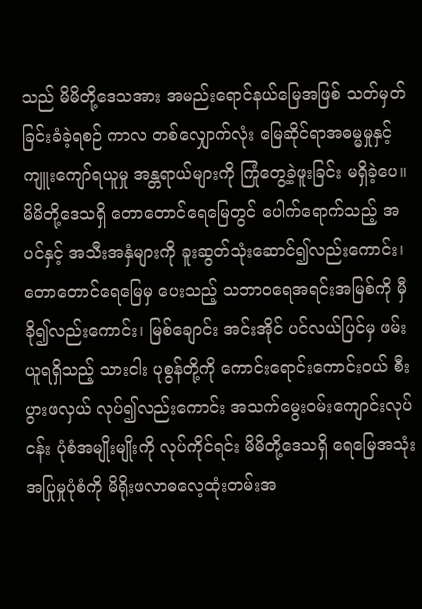သည် မိမိတို့ဒေသအား အမည်းရောင်နယ်မြေအဖြစ် သတ်မှတ်ခြင်းခံခဲ့ရစဉ် ကာလ တစ်လျှောက်လုံး မြေဆိုင်ရာအဓမ္မမှုနှင့် ကျူးကျော်ရယူမှု အန္တရာယ်များကို ကြုံတွေ့ခဲ့ဖူးခြင်း မရှိခဲ့ပေ။ မိမိတို့ဒေသရှိ တောတောင်ရေမြေတွင် ပေါက်ရောက်သည့် အပင်နှင့် အသီးအနှံများကို ခူးဆွတ်သုံးဆောင်၍လည်းကောင်း၊ တောတောင်ရေမြေမှ ပေးသည့် သဘာဝရေအရင်းအမြစ်ကို မှီခို၍လည်းကောင်း၊ မြစ်ချောင်း အင်းအိုင် ပင်လယ်ပြင်မှ ဖမ်းယူရရှိသည့် သားငါး ပုစွန်တို့ကို ကောင်းရောင်းကောင်းဝယ် စီးပွားဖလှယ် လုပ်၍လည်းကောင်း အသက်မွေးဝမ်းကျောင်းလုပ်ငန်း ပုံစံအမျိုးမျိုးကို လုပ်ကိုင်ရင်း မိမိတို့ဒေသရှိ ရေမြေအသုံးအပြုမှုပုံစံကို မိရိုးဖလာဓလေ့ထုံးတမ်းအ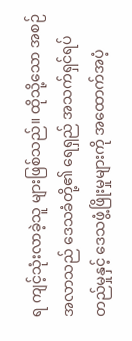ရ ကျင့်သုံးလာခဲ့သူ များဖြစ်သည်။ ထိုသို့သော အစဉ်အလာသည် ဒေသခံတို့၏ ရေရှည် အသက်ရှင်ရပ်တည်မှုနှင့် ဒေသဖွံ့ဖြိုးမှုများကို အထောက်အပံ့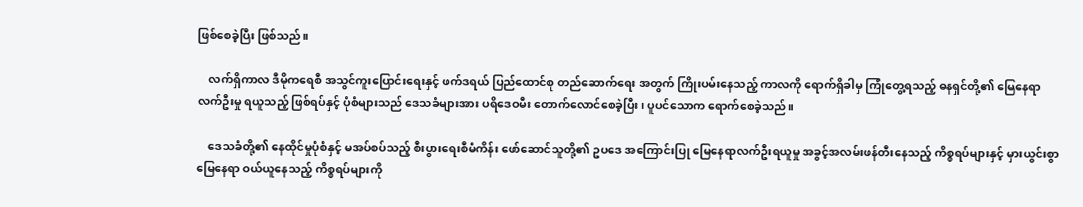ဖြစ်စေခဲ့ပြီး ဖြစ်သည်။

    လက်ရှိကာလ ဒီမိုကရေစီ အသွင်ကူးပြောင်းရေးနှင့် ဖက်ဒရယ် ပြည်ထောင်စု တည်ဆောက်ရေး အတွက် ကြိုးပမ်းနေသည့် ကာလကို ရောက်ရှိခါမှ ကြုံတွေ့ရသည့် ဓနရှင်တို့၏ မြေနေရာ လက်ဦးမှု ရယူသည့် ဖြစ်ရပ်နှင့် ပုံစံများသည် ဒေသခံများအား ပရိဒေဝမီး တောက်လောင်စေခဲ့ပြီး၊ ပူပင်သောက ရောက်စေခဲ့သည်။

    ဒေသခံတို့၏ နေထိုင်မှုပုံစံနှင့် မအပ်စပ်သည့် စီးပွားရေးစီမံကိန်း ဖော်ဆောင်သူတို့၏ ဥပဒေ အကြောင်းပြု မြေနေရာလက်ဦးရယူမှု အခွင့်အလမ်းဖန်တီးနေသည့် ကိစ္စရပ်များနှင့် မှားယွင်းစွာ မြေနေရာ ဝယ်ယူနေသည့် ကိစ္စရပ်များကို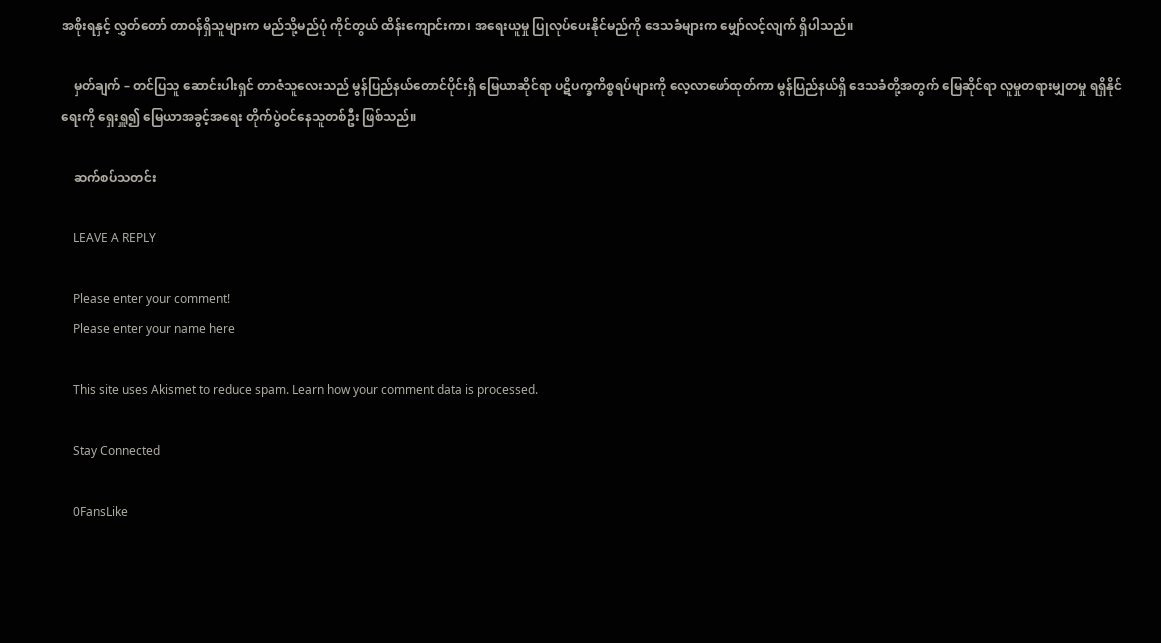အစိုးရနှင့် လွှတ်တော် တာဝန်ရှိသူများက မည်သို့မည်ပုံ ကိုင်တွယ် ထိန်းကျောင်းကာ၊ အရေးယူမှု ပြုလုပ်ပေးနိုင်မည်ကို ဒေသခံများက မျှော်လင့်လျက် ရှိပါသည်။

    မှတ်ချက် – တင်ပြသူ ဆောင်းပါးရှင် တာဇံသူလေးသည် မွန်ပြည်နယ်တောင်ပိုင်းရှိ မြေယာဆိုင်ရာ ပဋိပက္ခကိစ္စရပ်များကို လေ့လာဖော်ထုတ်ကာ မွန်ပြည်နယ်ရှိ ဒေသခံတို့အတွက် မြေဆိုင်ရာ လူမှုတရားမျှတမှု ရရှိနိုင်ရေးကို ရှေးရှူ၍ မြေယာအခွင့်အရေး တိုက်ပွဲဝင်နေသူတစ်ဦး ဖြစ်သည်။

    ဆက်စပ်သတင်း

    LEAVE A REPLY

    Please enter your comment!
    Please enter your name here

    This site uses Akismet to reduce spam. Learn how your comment data is processed.

    Stay Connected

    0FansLike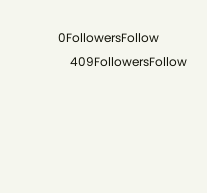0FollowersFollow
    409FollowersFollow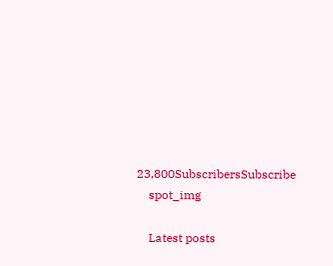23,800SubscribersSubscribe
    spot_img

    Latest posts